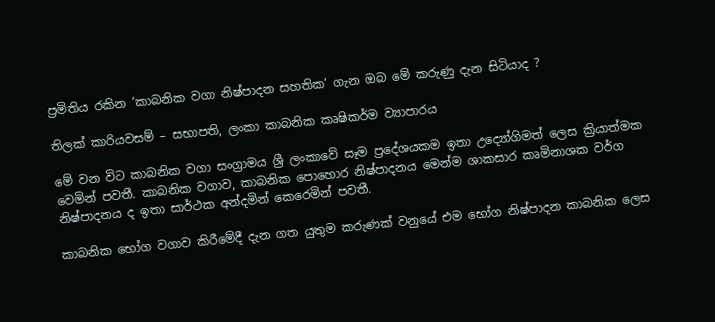ප්‍රමිතිය රකින ‘කාබනික වගා නිෂ්පාදන සහතික‘ ගැන ඔබ මේ කරුණු දැන සිටියාද ?

තිලක් කාරියවසම් – සභාපති, ලංකා කාබනික කෘෂිකර්ම ව්‍යාපාරය

මේ වන විට කාබනික වගා සංග්‍රාමය ශ්‍රී ලංකාවේ සෑම ප්‍රදේශයකම ඉතා උද්‍යෝගිමත් ලෙස ක්‍රියාත්මක වෙමින් පවතී. කාබනික වගාව, කාබනික පොහොර නිෂ්පාදනය මෙන්ම ශාකසාර කෘමිනාශක වර්ග නිෂ්පාදනය ද ඉතා සාර්ථක අන්දමින් කෙරෙමින් පවතී.

කාබනික භෝග වගාව කිරීමේදී දැන ගත යුතුම කරුණක් වනුයේ එම භෝග නිෂ්පාදන කාබනික ලෙස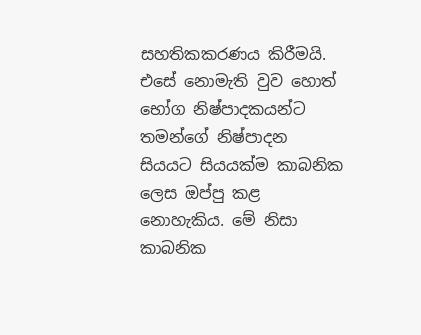සහතිකකරණය කිරීමයි. එසේ නොමැති වුව හොත් භෝග නිෂ්පාදකයන්ට තමන්ගේ නිෂ්පාදන සියයට සියයක්ම කාබනික ලෙස ඔප්පු කළ නොහැකිය. මේ නිසා කාබනික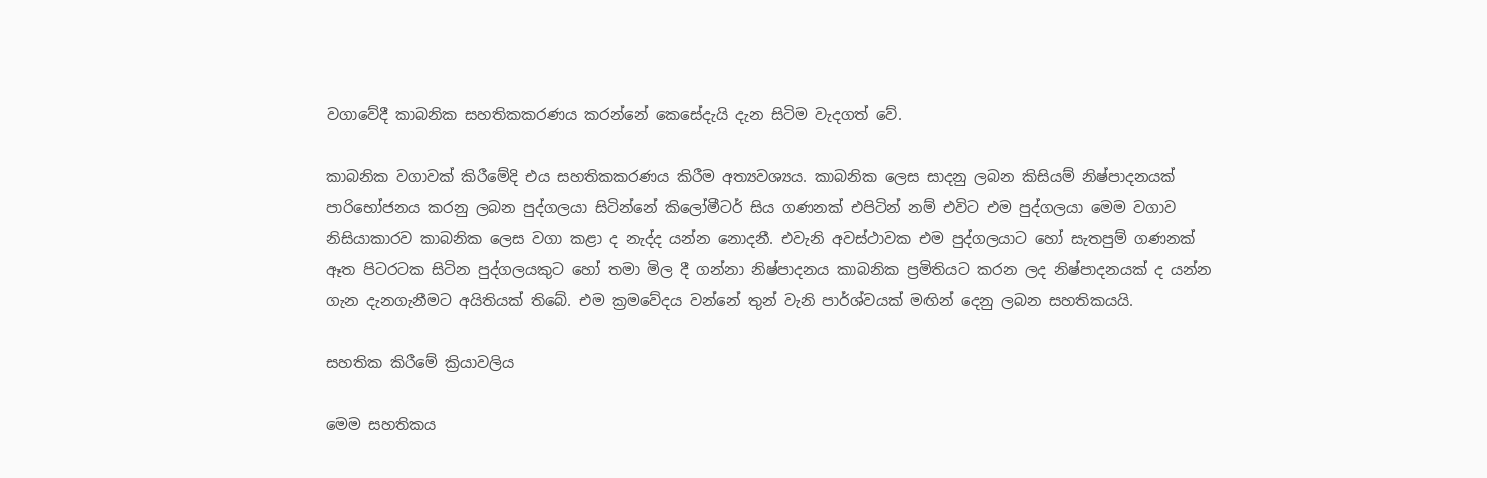වගාවේදී කාබනික සහතිකකරණය කරන්නේ කෙසේදැයි දැන සිටිම වැදගත් වේ.

කාබනික වගාවක් කිරීමේදි එය සහතිකකරණය කිරීම අත්‍යවශ්‍යය. කාබනික ලෙස සාදනු ලබන කිසියම් නිෂ්පාදනයක් පාරිභෝජනය කරනු ලබන පුද්ගලයා සිටින්නේ කිලෝමීටර් සිය ගණනක් එපිටින් නම් එවිට එම පුද්ගලයා මෙම වගාව නිසියාකාරව කාබනික ලෙස වගා කළා ද නැද්ද යන්න නොදනී. එවැනි අවස්ථාවක එම පුද්ගලයාට හෝ සැතපුම් ගණනක් ඈත පිටරටක සිටින පුද්ගලයකුට හෝ තමා මිල දී ගන්නා නිෂ්පාදනය කාබනික ප්‍රමිතියට කරන ලද නිෂ්පාදනයක් ද යන්න ගැන දැනගැනීමට අයිතියක් තිබේ. එම ක්‍රමවේදය වන්නේ තුන් වැනි පාර්ශ්වයක් මඟින් දෙනු ලබන සහතිකයයි.

සහතික කිරීමේ ක්‍රියාවලිය

මෙම සහතිකය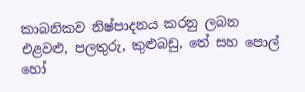කාබනිකව නිෂ්පාදනය කරනු ලබන එළවළු, පලතුරු, කුළුබඩු, තේ සහ පොල් හෝ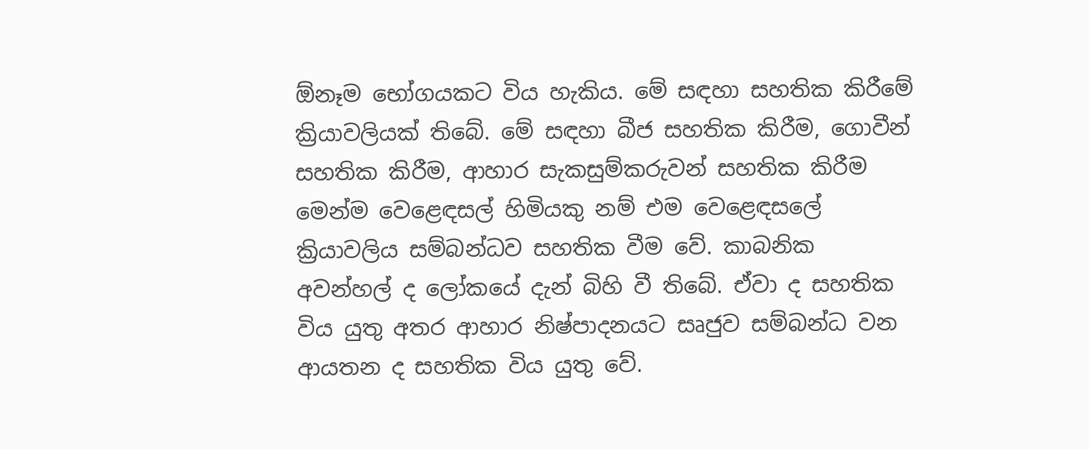ඕනෑම භෝගයකට විය හැකිය. මේ සඳහා සහතික කිරීමේ ක්‍රියාවලියක් තිබේ. මේ සඳහා බීජ සහතික කිරීම, ගොවීන් සහතික කිරීම, ආහාර සැකසුම්කරුවන් සහතික කිරීම මෙන්ම වෙළෙඳසල් හිමියකු නම් එම වෙළෙඳසලේ ක්‍රියාවලිය සම්බන්ධව සහතික වීම වේ. කාබනික අවන්හල් ද ලෝකයේ දැන් බිහි වී තිබේ. ඒවා ද සහතික විය යුතු අතර ආහාර නිෂ්පාදනයට සෘජුව සම්බන්ධ වන ආයතන ද සහතික විය යුතු වේ.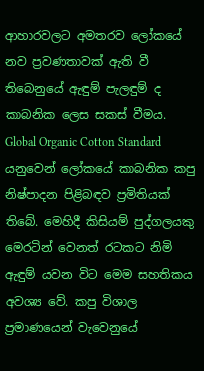ආහාරවලට අමතරව ලෝකයේ නව ප්‍රවණතාවක් ඇති වී තිබෙනුයේ ඇඳුම් පැලඳුම් ද කාබනික ලෙස සකස් වීමය. Global Organic Cotton Standard යනුවෙන් ලෝකයේ කාබනික කපු නිෂ්පාදන පිළිබඳව ප්‍රමිතියක් තිබේ. මෙහිදී කිසියම් පුද්ගලයකු මෙරටින් වෙනත් රටකට නිමි ඇඳුම් යවන විට මෙම සහතිකය අවශ්‍ය වේ. කපු විශාල ප්‍රමාණයෙන් වැවෙනුයේ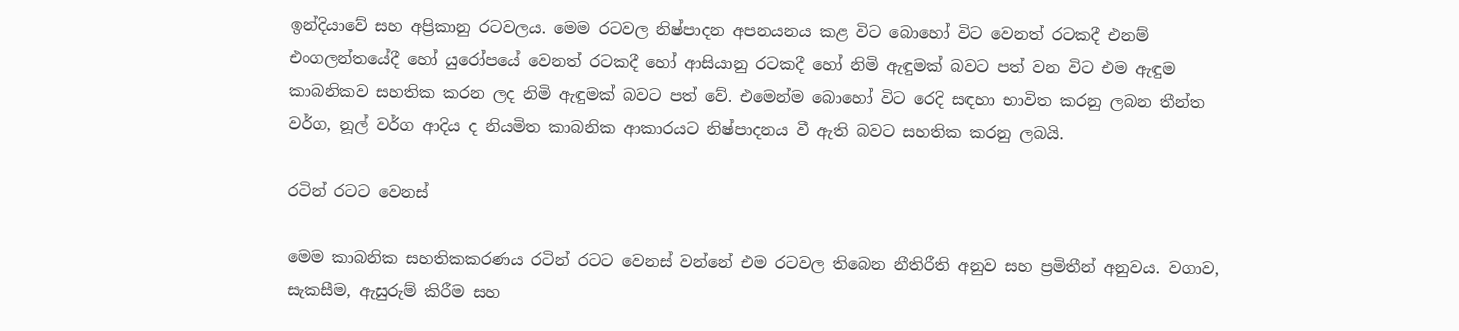ඉන්දියාවේ සහ අප්‍රිකානු රටවලය. මෙම රටවල නිෂ්පාදන අපනයනය කළ විට බොහෝ විට වෙනත් රටකදී එනම් එංගලන්තයේදී හෝ යුරෝපයේ වෙනත් රටකදී හෝ ආසියානු රටකදී හෝ නිමි ඇඳුමක් බවට පත් වන විට එම ඇඳුම කාබනිකව සහතික කරන ලද නිමි ඇඳුමක් බවට පත් වේ. එමෙන්ම බොහෝ විට රෙදි සඳහා භාවිත කරනු ලබන තීන්ත වර්ග, නූල් වර්ග ආදිය ද නියමිත කාබනික ආකාරයට නිෂ්පාදනය වී ඇති බවට සහතික කරනු ලබයි.

රටින් රටට වෙනස්

මෙම කාබනික සහතිකකරණය රටින් රටට වෙනස් වන්නේ එම රටවල තිබෙන නීතිරීති අනුව සහ ප්‍රමිතීන් අනුවය. වගාව, සැකසීම, ඇසුරුම් කිරීම සහ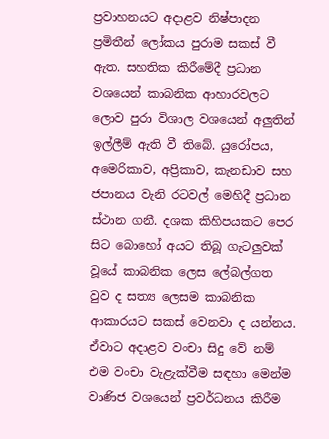ප්‍රවාහනයට අදාළව නිෂ්පාදන ප්‍රමිතීන් ලෝකය පුරාම සකස් වී ඇත. සහතික කිරීමේදී ප්‍රධාන වශයෙන් කාබනික ආහාරවලට ලොව පුරා විශාල වශයෙන් අලුතින් ඉල්ලීම් ඇති වී තිබේ. යුරෝපය, අමෙරිකාව, අප්‍රිකාව, කැනඩාව සහ ජපානය වැනි රටවල් මෙහිදී ප්‍රධාන ස්ථාන ගනී. දශක කිහිපයකට පෙර සිට බොහෝ අයට තිබූ ගැටලුවක් වූයේ කාබනික ලෙස ලේබල්ගත වුව ද සත්‍ය ලෙසම කාබනික ආකාරයට සකස් වෙනවා ද යන්නය. ඒවාට අදාළව වංචා සිදු වේ නම් එම වංචා වැළැක්වීම සඳහා මෙන්ම වාණිජ වශයෙන් ප්‍රවර්ධනය කිරීම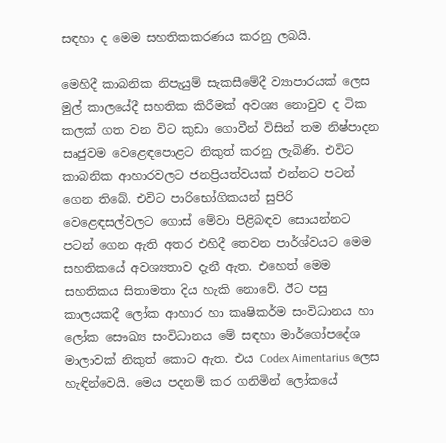සඳහා ද මෙම සහතිකකරණය කරනු ලබයි.

මෙහිදී කාබනික නිපැයුම් සැකසීමේදී ව්‍යාපාරයක් ලෙස මුල් කාලයේදී සහතික කිරීමක් අවශ්‍ය නොවුව ද ටික කලක් ගත වන විට කුඩා ගොවීන් විසින් තම නිෂ්පාදන සෘජුවම වෙළෙඳපොළට නිකුත් කරනු ලැබිණි. එවිට කාබනික ආහාරවලට ජනප්‍රියත්වයක් එන්නට පටන් ගෙන තිබේ. එවිට පාරිභෝගිකයන් සුපිරි වෙළෙඳසල්වලට ගොස් මේවා පිළිබඳව සොයන්නට පටන් ගෙන ඇති අතර එහිදී තෙවන පාර්ශ්වයට මෙම සහතිකයේ අවශ්‍යතාව දැනී ඇත. එහෙත් මෙම සහතිකය සිතාමතා දිය හැකි නොවේ. ඊට පසු කාලයකදී ලෝක ආහාර හා කෘෂිකර්ම සංවිධානය හා ලෝක සෞඛ්‍ය සංවිධානය මේ සඳහා මාර්ගෝපදේශ මාලාවක් නිකුත් කොට ඇත. එය Codex Aimentarius ලෙස හැඳින්වෙයි. මෙය පදනම් කර ගනිමින් ලෝකයේ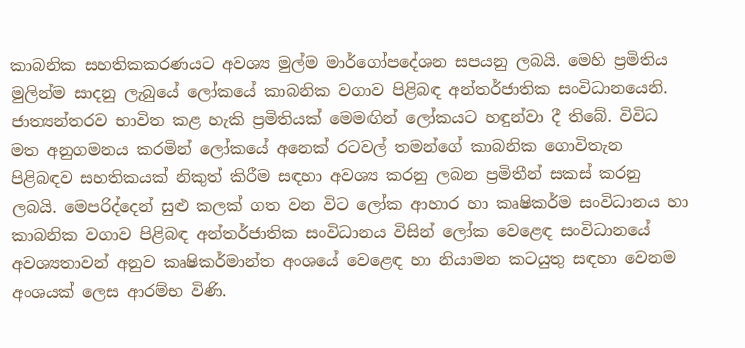කාබනික සහතිකකරණයට අවශ්‍ය මුල්ම මාර්ගෝපදේශන සපයනු ලබයි. මෙහි ප්‍රමිතිය මුලින්ම සාදනු ලැබුයේ ලෝකයේ කාබනික වගාව පිළිබඳ අන්තර්ජාතික සංවිධානයෙනි. ජාත්‍යන්තරව භාවිත කළ හැකි ප්‍රමිතියක් මෙමඟින් ලෝකයට හඳුන්වා දී තිබේ. විවිධ මත අනුගමනය කරමින් ලෝකයේ අනෙක් රටවල් තමන්ගේ කාබනික ගොවිතැන පිළිබඳව සහතිකයක් නිකුත් කිරීම සඳහා අවශ්‍ය කරනු ලබන ප්‍රමිතීන් සකස් කරනු ලබයි. මෙපරිද්දෙන් සුළු කලක් ගත වන විට ලෝක ආහාර හා කෘෂිකර්ම සංවිධානය හා කාබනික වගාව පිළිබඳ අන්තර්ජාතික සංවිධානය විසින් ලෝක වෙළෙඳ සංවිධානයේ අවශ්‍යතාවන් අනුව කෘෂිකර්මාන්ත අංශයේ වෙළෙඳ හා නියාමන කටයුතු සඳහා වෙනම අංශයක් ලෙස ආරම්භ විණි.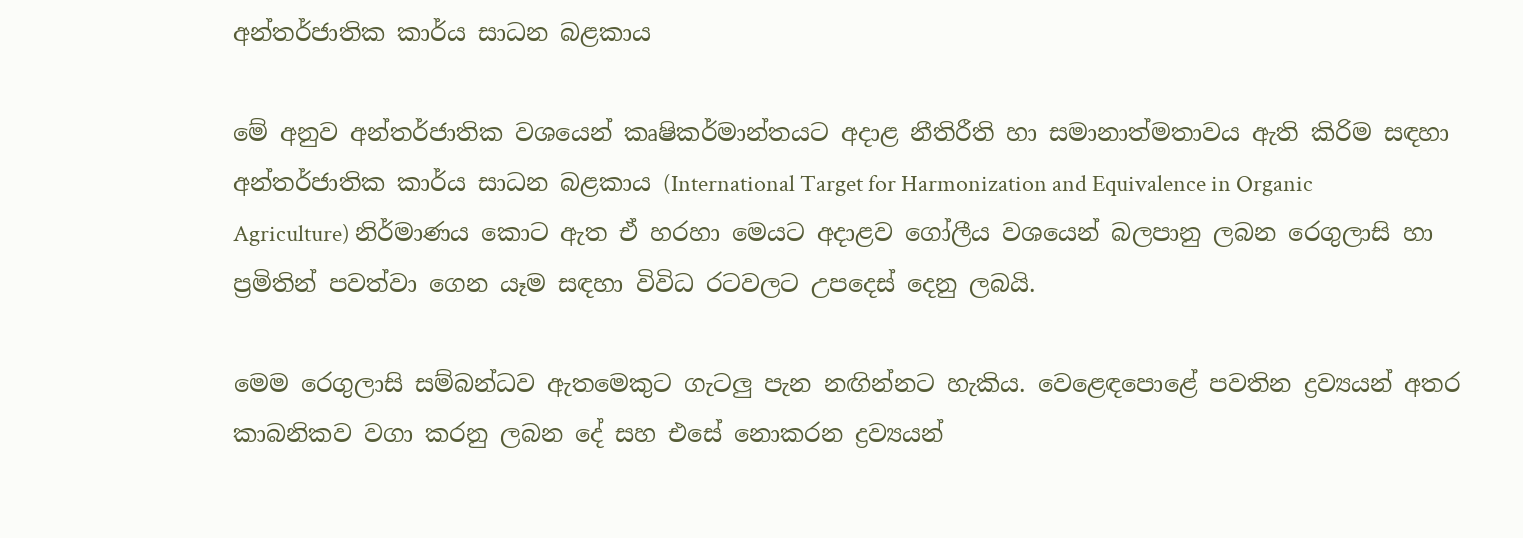අන්තර්ජාතික කාර්ය සාධන බළකාය

මේ අනුව අන්තර්ජාතික වශයෙන් කෘෂිකර්මාන්තයට අදාළ නීතිරීති හා සමානාත්මතාවය ඇති කිරිම සඳහා අන්තර්ජාතික කාර්ය සාධන බළකාය (International Target for Harmonization and Equivalence in Organic Agriculture) නිර්මාණය කොට ඇත ඒ හරහා මෙයට අදාළව ගෝලීය වශයෙන් බලපානු ලබන රෙගුලාසි හා ප්‍රමිතින් පවත්වා ගෙන යෑම සඳහා විවිධ රටවලට උපදෙස් දෙනු ලබයි.

මෙම රෙගුලාසි සම්බන්ධව ඇතමෙකුට ගැටලු පැන නඟින්නට හැකිය. වෙළෙඳපොළේ පවතින ද්‍රව්‍යයන් අතර කාබනිකව වගා කරනු ලබන දේ සහ එසේ නොකරන ද්‍රව්‍යයන්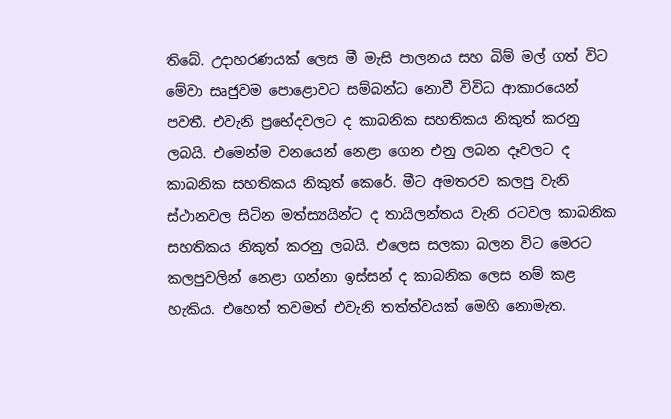තිබේ. උදාහරණයක් ලෙස මී මැසි පාලනය සහ බිම් මල් ගත් විට මේවා සෘජුවම පොළොවට සම්බන්ධ නොවී විවිධ ආකාරයෙන් පවතී. එවැනි ප්‍රභේදවලට ද කාබනික සහතිකය නිකුත් කරනු ලබයි. එමෙන්ම වනයෙන් නෙළා ගෙන එනු ලබන දෑවලට ද කාබනික සහතිකය නිකුත් කෙරේ. මීට අමතරව කලපු වැනි ස්ථානවල සිටින මත්ස්‍යයින්ට ද තායිලන්තය වැනි රටවල කාබනික සහතිකය නිකුත් කරනු ලබයි. එලෙස සලකා බලන විට මෙරට කලපුවලින් නෙළා ගන්නා ඉස්සන් ද කාබනික ලෙස නම් කළ හැකිය. එහෙත් තවමත් එවැනි තත්ත්වයක් මෙහි නොමැත.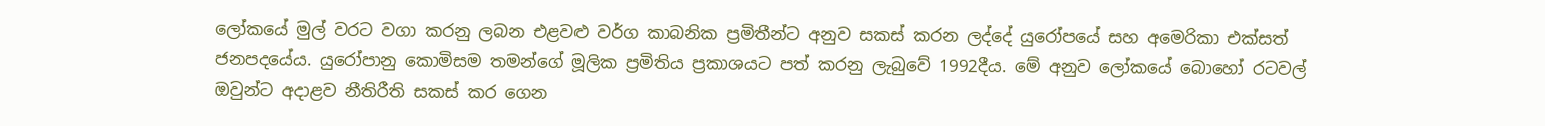ලෝකයේ මුල් වරට වගා කරනු ලබන එළවළු වර්ග කාබනික ප්‍රමිතීන්ට අනුව සකස් කරන ලද්දේ යුරෝපයේ සහ අමෙරිකා එක්සත් ජනපදයේය. යුරෝපානු කොමිසම තමන්ගේ මූලික ප්‍රමිතිය ප්‍රකාශයට පත් කරනු ලැබුවේ 1992දීය. මේ අනුව ලෝකයේ බොහෝ රටවල් ඔවුන්ට අදාළව නීතිරීති සකස් කර ගෙන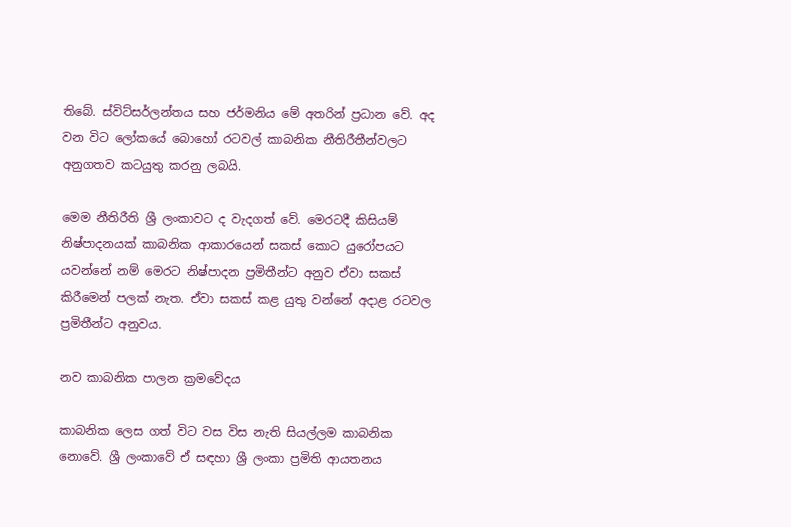තිබේ. ස්විට්සර්ලන්තය සහ ජර්මනිය මේ අතරින් ප්‍රධාන වේ. අද වන විට ලෝකයේ බොහෝ රටවල් කාබනික නීතිරීතීන්වලට අනුගතව කටයුතු කරනු ලබයි.

මෙම නීතිරීති ශ්‍රී ලංකාවට ද වැදගත් වේ. මෙරටදී කිසියම් නිෂ්පාදනයක් කාබනික ආකාරයෙන් සකස් කොට යුරෝපයට යවන්නේ නම් මෙරට නිෂ්පාදන ප්‍රමිතීන්ට අනුව ඒවා සකස් කිරීමෙන් පලක් නැත. ඒවා සකස් කළ යුතු වන්නේ අදාළ රටවල ප්‍රමිතීන්ට අනුවය.

නව කාබනික පාලන ක්‍රමවේදය

කාබනික ලෙස ගත් විට වස විස නැති සියල්ලම කාබනික නොවේ. ශ්‍රී ලංකාවේ ඒ ස‍ඳහා ශ්‍රී ලංකා ප්‍රමිති ආයතනය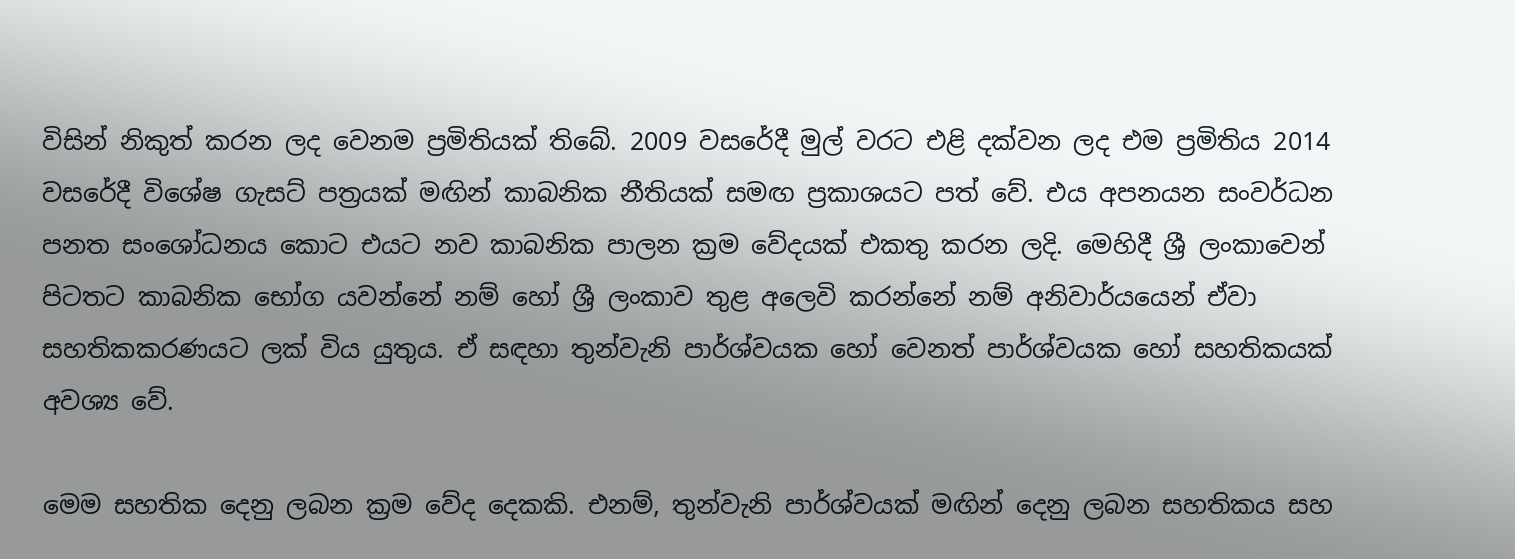විසින් නිකුත් කරන ලද වෙනම ප්‍රමිතියක් තිබේ. 2009 වසරේදී මුල් වරට එළි දක්වන ලද එම ප්‍රමිතිය 2014 වසරේදී විශේෂ ගැසට් පත්‍රයක් මඟින් කාබනික නීතියක් සමඟ ප්‍රකාශයට පත් වේ. එය අපනයන සංවර්ධන පනත සංශෝධනය කොට එයට නව කාබනික පාලන ක්‍රම වේදයක් එකතු කරන ලදි. මෙහිදී ශ්‍රී ලංකාවෙන් පිටතට කාබනික භෝග යවන්නේ නම් හෝ ශ්‍රී ලංකාව තුළ අලෙවි කරන්නේ නම් අනිවාර්යයෙන් ඒවා සහතිකකරණයට ලක් විය යුතුය. ඒ සඳහා තුන්වැනි පාර්ශ්වයක හෝ වෙනත් පාර්ශ්වයක හෝ සහතිකයක් අවශ්‍ය වේ.

මෙම සහතික දෙනු ලබන ක්‍රම වේද දෙකකි. එනම්, තුන්වැනි පාර්ශ්වයක් මඟින් දෙනු ලබන සහතිකය සහ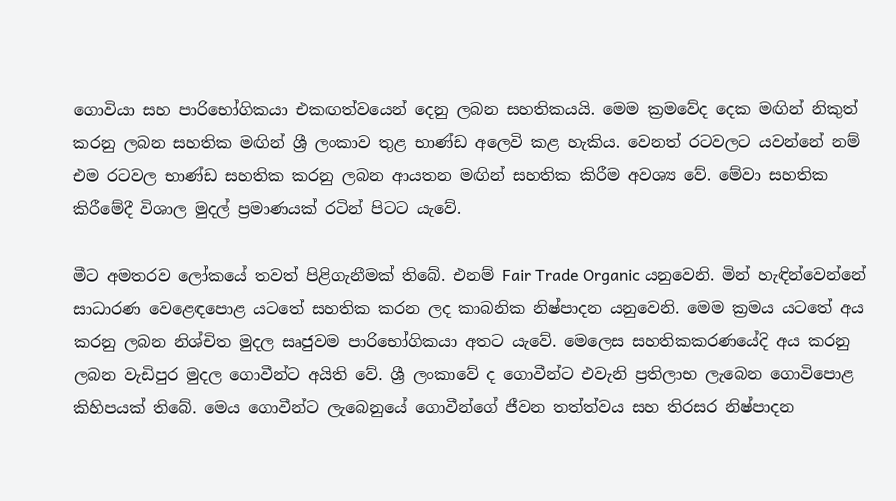ගොවියා සහ පාරිභෝගිකයා එකඟත්වයෙන් දෙනු ලබන සහතිකයයි. මෙම ක්‍රමවේද දෙක මඟින් නිකුත් කරනු ලබන සහතික මඟින් ශ්‍රී ලංකාව තුළ භාණ්ඩ අලෙවි කළ හැකිය. වෙනත් රටවලට යවන්නේ නම් එම රටවල භාණ්ඩ සහතික කරනු ලබන ආයතන මඟින් සහතික කිරීම අවශ්‍ය වේ. මේවා සහතික කිරීමේදී විශාල මුදල් ප්‍රමාණයක් රටින් පිටට යැවේ.

මීට අමතරව ලෝකයේ තවත් පිළිගැනීමක් තිබේ. එනම් Fair Trade Organic යනුවෙනි. මින් හැඳින්වෙන්නේ සාධාරණ වෙළෙඳපොළ යටතේ සහතික කරන ලද කාබනික නිෂ්පාදන යනුවෙනි. මෙම ක්‍රමය යටතේ අය කරනු ලබන නිශ්චිත මුදල සෘජුවම පාරිභෝගිකයා අතට යැවේ. මෙලෙස සහතිකකරණයේදි අය කරනු ලබන වැඩිපුර මුදල ගොවීන්ට අයිති වේ. ශ්‍රී ලංකාවේ ද ගොවීන්ට එවැනි ප්‍රතිලාභ ලැබෙන ගොවිපොළ කිහිපයක් තිබේ. මෙය ගොවීන්ට ලැබෙනුයේ ගොවීන්ගේ ජීවන තත්ත්වය සහ තිරසර නිෂ්පාදන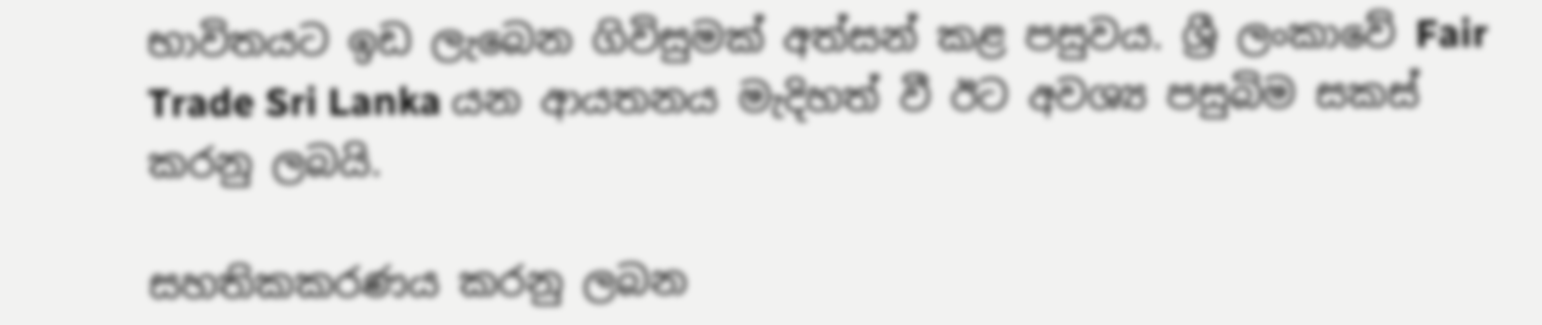භාවිතයට ඉඩ ලැබෙන ගිවිසුමක් අත්සන් කළ පසුවය. ශ්‍රී ලංකාවේ Fair Trade Sri Lanka යන ආයතනය මැදිහත් වී ඊට අවශ්‍ය පසුබිම සකස් කරනු ලබයි.

සහතිකකරණය කරනු ලබන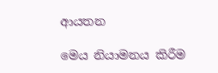ආයතන

මෙය නියාමනය කිරීම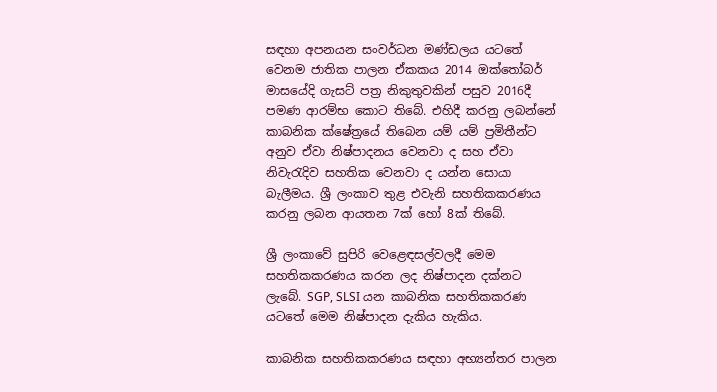සඳහා අපනයන සංවර්ධන මණ්ඩලය යටතේ වෙනම ජාතික පාලන ඒකකය 2014 ඔක්තෝබර් මාසයේදි ගැසට් පත්‍ර නිකුතුවකින් පසුව 2016දී පමණ ආරම්භ කොට තිබේ. එහිදී කරනු ලබන්නේ කාබනික ක්ෂේත්‍රයේ තිබෙන යම් යම් ප්‍රමිතීන්ට අනුව ඒවා නිෂ්පාදනය වෙනවා ද සහ ඒවා නිවැරැදිව සහතික වෙනවා ද යන්න සොයා බැලීමය. ශ්‍රී ලංකාව තුළ එවැනි සහතිකකරණය කරනු ලබන ආයතන 7ක් හෝ 8ක් තිබේ.

ශ්‍රී ලංකාවේ සුපිරි වෙළෙඳසල්වලදී මෙම සහතිකකරණය කරන ලද නිෂ්පාදන දක්නට ලැබේ. SGP, SLSI යන කාබනික සහතිකකරණ යටතේ මෙම නිෂ්පාදන දැකිය හැකිය.

කාබනික සහතිකකරණය සඳහා අභ්‍යන්තර පාලන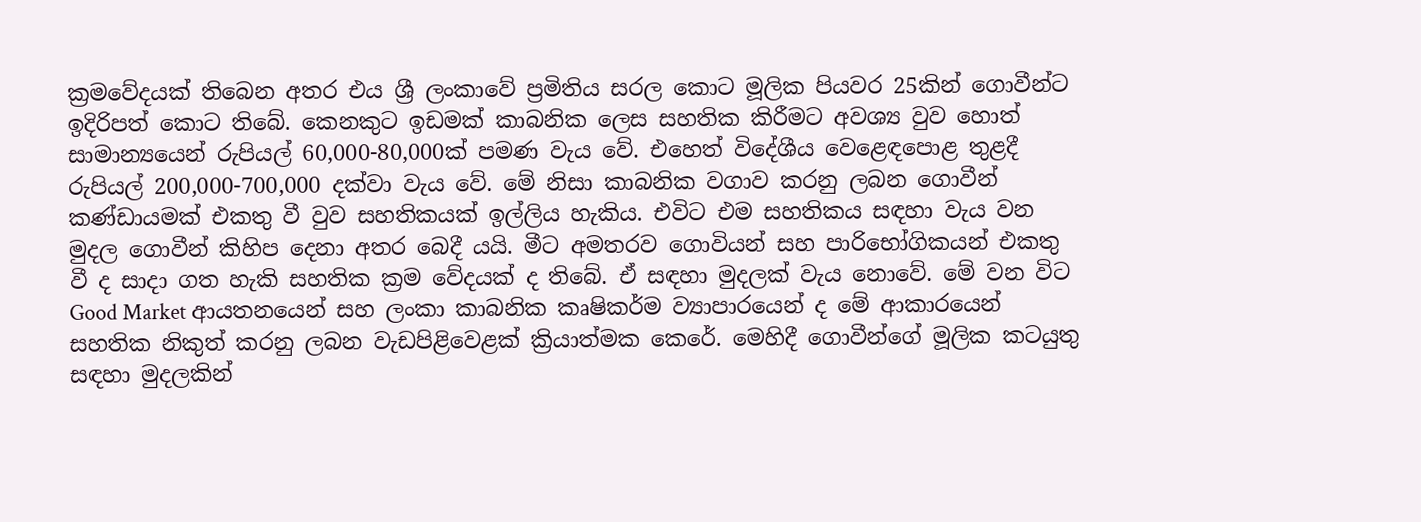ක්‍රමවේදයක් තිබෙන අතර එය ශ්‍රී ලංකාවේ ප්‍රමිතිය සරල කොට මූලික පියවර 25කින් ගොවීන්ට ඉදිරිපත් කොට තිබේ. කෙනකුට ඉඩමක් කාබනික ලෙස සහතික කිරීමට අවශ්‍ය වුව හොත් සාමාන්‍යයෙන් රුපියල් 60,000-80,000ක් පමණ වැය වේ. එහෙත් විදේශීය වෙළෙඳපොළ තුළදී රුපියල් 200,000-700,000 දක්වා වැය වේ. මේ නිසා කාබනික වගාව කරනු ලබන ගොවීන් කණ්ඩායමක් එකතු වී වුව සහතිකයක් ඉල්ලිය හැකිය. එවිට එම සහතිකය සඳහා වැය වන මුදල ගොවීන් කිහිප දෙනා අතර බෙදී යයි. මීට අමතරව ගොවියන් සහ පාරිභෝගිකයන් එකතු වී ද සාදා ගත හැකි සහතික ක්‍රම වේදයක් ද තිබේ. ඒ සඳහා මුදලක් වැය නොවේ. මේ වන විට Good Market ආයතනයෙන් සහ ලංකා කාබනික කෘෂිකර්ම ව්‍යාපාරයෙන් ද මේ ආකාරයෙන් සහතික නිකුත් කරනු ලබන වැඩපිළිවෙළක් ක්‍රියාත්මක කෙරේ. මෙහිදී ගොවීන්ගේ මූලික කටයුතු සඳහා මුදලකින්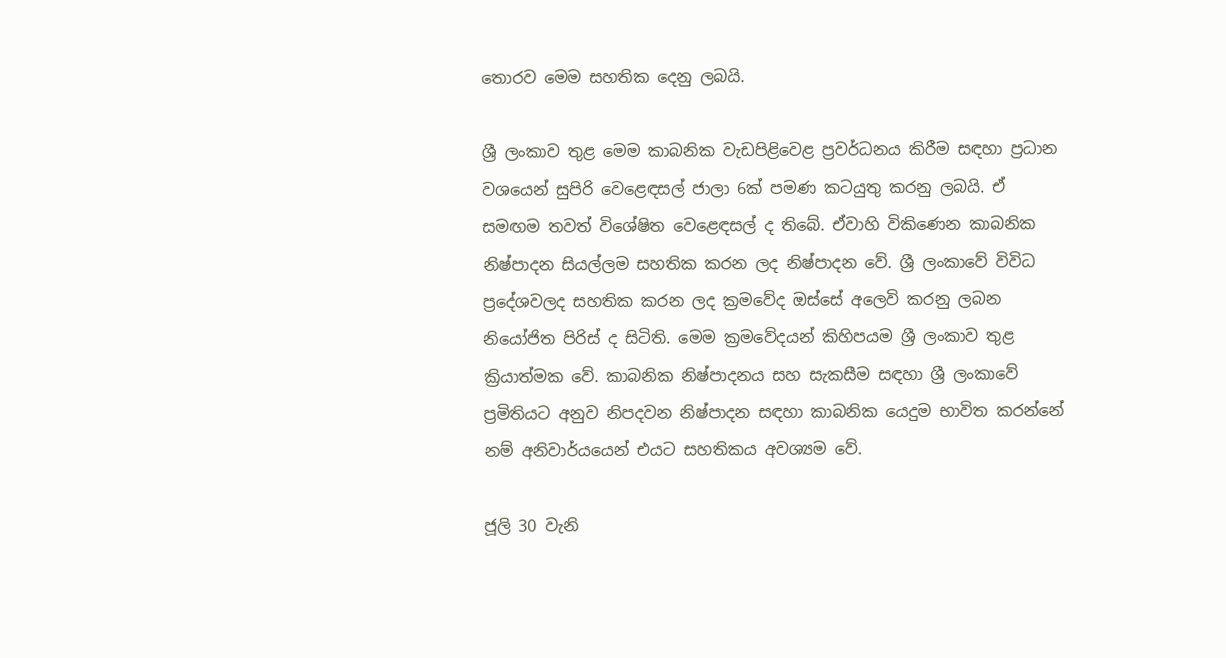තොරව මෙම සහතික දෙනු ලබයි.

ශ්‍රී ලංකාව තුළ මෙම කාබනික වැඩපිළිවෙළ ප්‍රවර්ධනය කිරීම සඳහා ප්‍රධාන වශයෙන් සුපිරි වෙළෙඳසල් ජාලා 6ක් පමණ කටයුතු කරනු ලබයි. ඒ සමඟම තවත් විශේෂිත වෙළෙඳසල් ද තිබේ. ඒවාහි විකිණෙන කාබනික නිෂ්පාදන සියල්ලම සහතික කරන ලද නිෂ්පාදන වේ. ශ්‍රී ලංකාවේ විවිධ ප්‍රදේශවලද සහතික කරන ලද ක්‍රමවේද ඔස්සේ අලෙවි කරනු ලබන නියෝජිත පිරිස් ද සිටිති. මෙම ක්‍රමවේදයන් කිහිපයම ශ්‍රී ලංකාව තුළ ක්‍රියාත්මක වේ. කාබනික නිෂ්පාදනය සහ සැකසීම සඳහා ශ්‍රී ලංකාවේ ප්‍රමිතියට අනුව නිපදවන නිෂ්පාදන සඳහා කාබනික යෙදුම භාවිත කරන්නේ නම් අනිවාර්යයෙන් එයට සහතිකය අවශ්‍යම වේ.

ජූලි 30 වැනි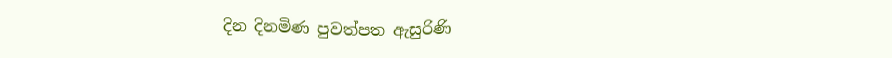දින දිනමිණ පුවත්පත ඇසුරිණි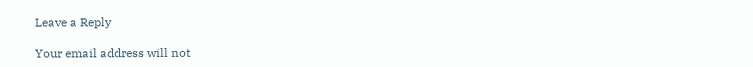Leave a Reply

Your email address will not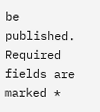be published. Required fields are marked *